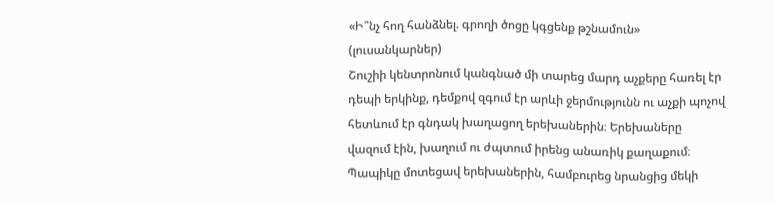«Ի՞նչ հող հանձնել. գրողի ծոցը կգցենք թշնամուն» (լուսանկարներ)
Շուշիի կենտրոնում կանգնած մի տարեց մարդ աչքերը հառել էր դեպի երկինք, դեմքով զգում էր արևի ջերմությունն ու աչքի պոչով հետևում էր գնդակ խաղացող երեխաներին։ Երեխաները վազում էին, խաղում ու ժպտում իրենց անառիկ քաղաքում։ Պապիկը մոտեցավ երեխաներին, համբուրեց նրանցից մեկի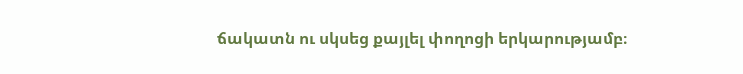ճակատն ու սկսեց քայլել փողոցի երկարությամբ։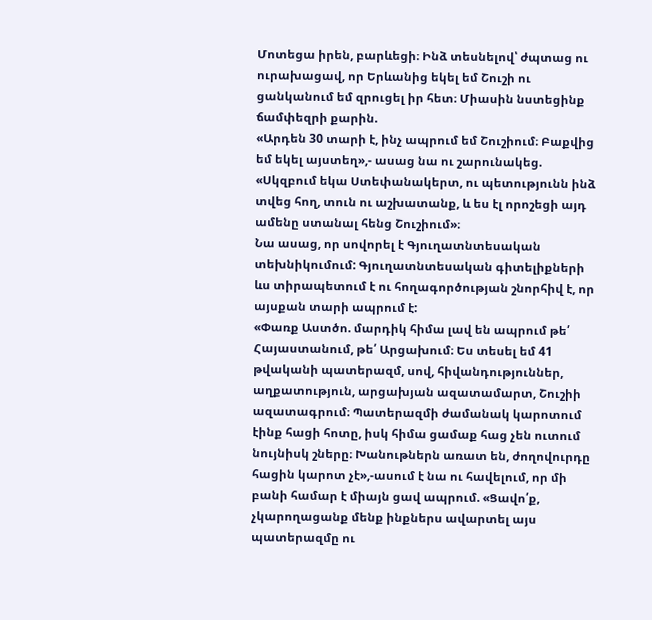Մոտեցա իրեն, բարևեցի։ Ինձ տեսնելով՝ ժպտաց ու ուրախացավ, որ Երևանից եկել եմ Շուշի ու ցանկանում եմ զրուցել իր հետ։ Միասին նստեցինք ճամփեզրի քարին.
«Արդեն 30 տարի է, ինչ ապրում եմ Շուշիում։ Բաքվից եմ եկել այստեղ»,- ասաց նա ու շարունակեց. «Սկզբում եկա Ստեփանակերտ, ու պետությունն ինձ տվեց հող, տուն ու աշխատանք, և ես էլ որոշեցի այդ ամենը ստանալ հենց Շուշիում»։
Նա ասաց, որ սովորել է Գյուղատնտեսական տեխնիկումում: Գյուղատնտեսական գիտելիքների ևս տիրապետում է ու հողագործության շնորհիվ է, որ այսքան տարի ապրում է:
«Փառք Աստծո. մարդիկ հիմա լավ են ապրում թե՛ Հայաստանում, թե՛ Արցախում։ Ես տեսել եմ 41 թվականի պատերազմ, սով, հիվանդություններ, աղքատություն, արցախյան ազատամարտ, Շուշիի ազատագրում։ Պատերազմի ժամանակ կարոտում էինք հացի հոտը, իսկ հիմա ցամաք հաց չեն ուտում նույնիսկ շները։ Խանութներն առատ են, ժողովուրդը հացին կարոտ չէ»,-ասում է նա ու հավելում, որ մի բանի համար է միայն ցավ ապրում. «Ցավո՛ք, չկարողացանք մենք ինքներս ավարտել այս պատերազմը ու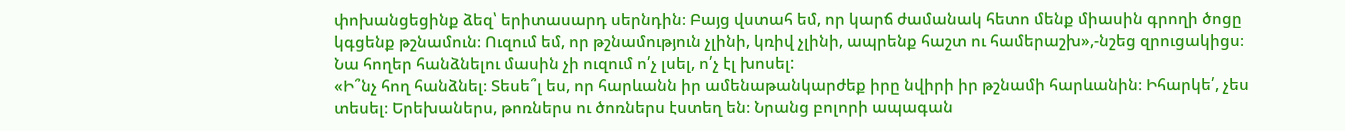փոխանցեցինք ձեզ՝ երիտասարդ սերնդին։ Բայց վստահ եմ, որ կարճ ժամանակ հետո մենք միասին գրողի ծոցը կգցենք թշնամուն։ Ուզում եմ, որ թշնամություն չլինի, կռիվ չլինի, ապրենք հաշտ ու համերաշխ»,-նշեց զրուցակիցս։
Նա հողեր հանձնելու մասին չի ուզում ո՛չ լսել, ո՛չ էլ խոսել:
«Ի՞նչ հող հանձնել։ Տեսե՞լ ես, որ հարևանն իր ամենաթանկարժեք իրը նվիրի իր թշնամի հարևանին։ Իհարկե՛, չես տեսել։ Երեխաներս, թոռներս ու ծոռներս էստեղ են։ Նրանց բոլորի ապագան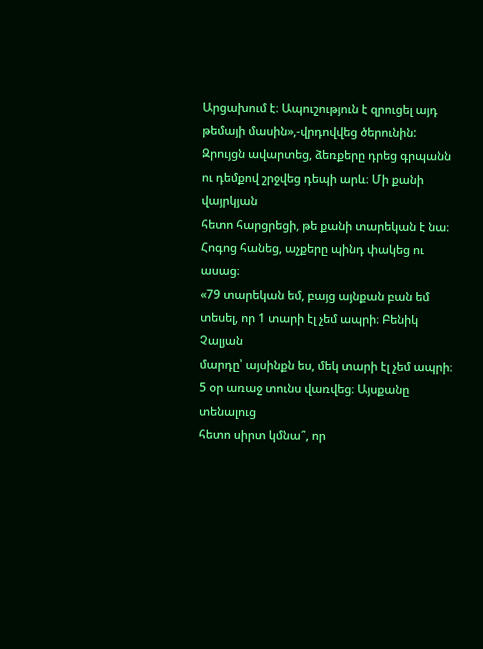Արցախում է։ Ապուշություն է զրուցել այդ թեմայի մասին»,-վրդովվեց ծերունին:
Զրույցն ավարտեց, ձեռքերը դրեց գրպանն ու դեմքով շրջվեց դեպի արև։ Մի քանի վայրկյան
հետո հարցրեցի, թե քանի տարեկան է նա։ Հոգոց հանեց, աչքերը պինդ փակեց ու ասաց։
«79 տարեկան եմ, բայց այնքան բան եմ տեսել, որ 1 տարի էլ չեմ ապրի։ Բենիկ Չալյան
մարդը՝ այսինքն ես, մեկ տարի էլ չեմ ապրի։ 5 օր առաջ տունս վառվեց։ Այսքանը տենալուց
հետո սիրտ կմնա՞, որ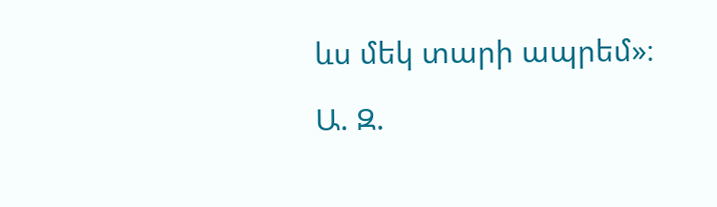ևս մեկ տարի ապրեմ»։

Ա. Զ.